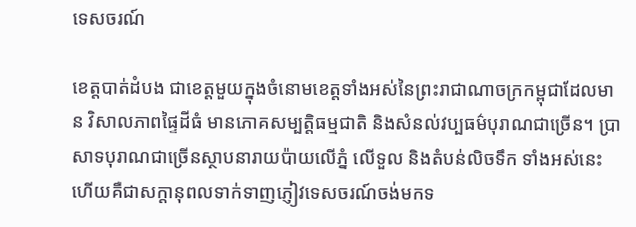ទេសចរណ៍

ខេត្តបាត់ដំបង ជាខេត្តមួយក្នុងចំនោមខេត្តទាំងអស់នៃព្រះរាជាណាចក្រកម្ពុជាដែលមាន វិសាលភាពផ្ទៃដីធំ មានភោគសម្បត្តិធម្មជាតិ និងសំនល់វប្បធម៌បុរាណជាច្រើន។ ប្រាសាទបុរាណជាច្រើនស្ថាបនារាយប៉ាយលើភ្នំ លើទួល និងតំបន់លិចទឹក ទាំងអស់នេះហើយគឺជាសក្តានុពលទាក់ទាញភ្ញៀវទេសចរណ៍ចង់មកទ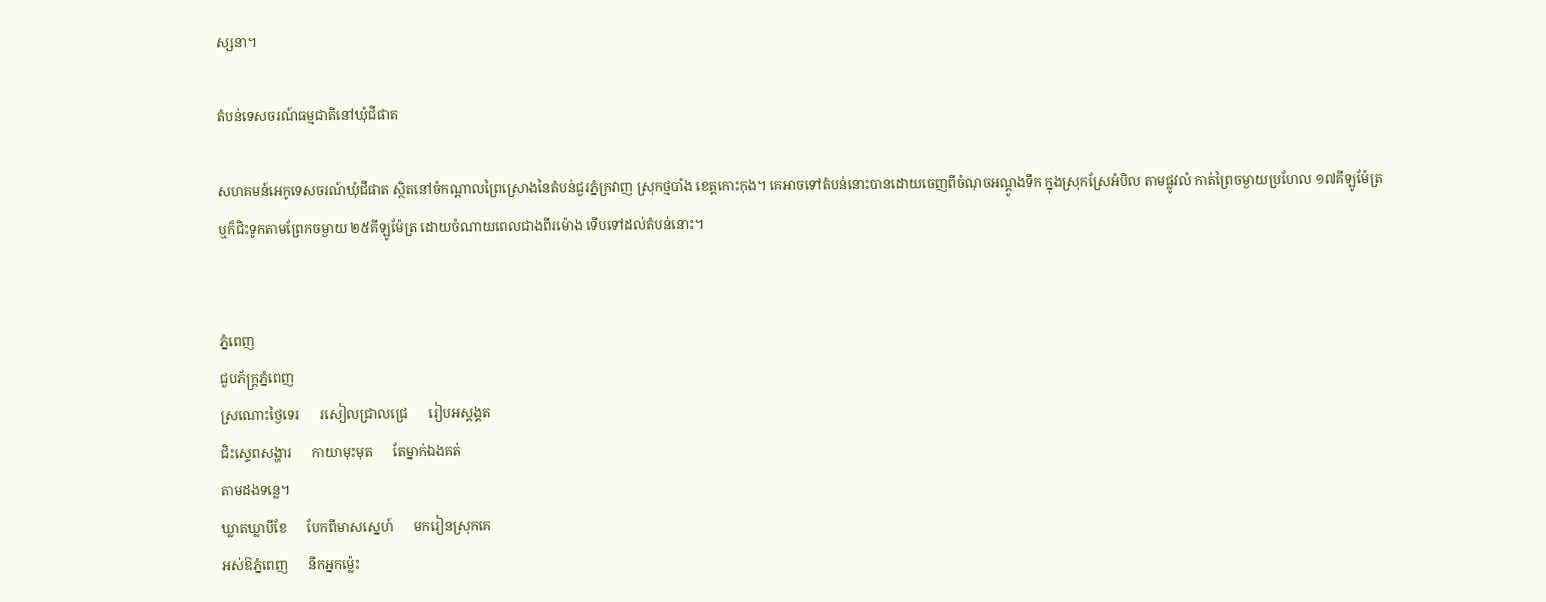ស្សនា។

តំបន់ទេសចរណ៍ធម្មជាតិនៅឃុំជីផាត

សហគមន៍អេកូទេសចរណ៍ឃុំជីផាត ស្ថិតនៅចំកណ្ដាលព្រៃស្រោងនៃតំបន់ជួរភ្នំក្រវាញ ស្រុកថ្មបាំង ខេត្តកោះកុង។ គេអាចទៅតំបន់នោះបានដោយចេញពីចំណុចអណ្ដូងទឹក ក្នុងស្រុកស្រែអំបិល តាមផ្លូវលំ កាត់ព្រៃចម្ងាយប្រហែល ១៧គីឡូម៉ែត្រ ឬក៏ជិះទូកតាមព្រែកចម្ងាយ ២៥គីឡូម៉ែត្រ ដោយចំណាយពេលជាងពីរម៉ោង ទើបទៅដល់តំបន់នោះ។


ភ្នំពេញ
ជួបភ័ក្ត្រភ្នំពេញ
ស្រណោះថ្ងៃទេរ      រសៀលជ្រាលជ្រេ      រៀបអស្ដង្គត
ជិះស្ទេពសង្ហារ      កាយាមុះមុត      តែម្នាក់ឯងគត់
តាមដងទន្លេ។
ឃ្លាតឃ្លាបីខែ      បែកពីមាសស្នេហ៍      មករៀនស្រុកគេ
អស់ឱភ្នំពេញ      នឹកអ្នកម្ល៉េះ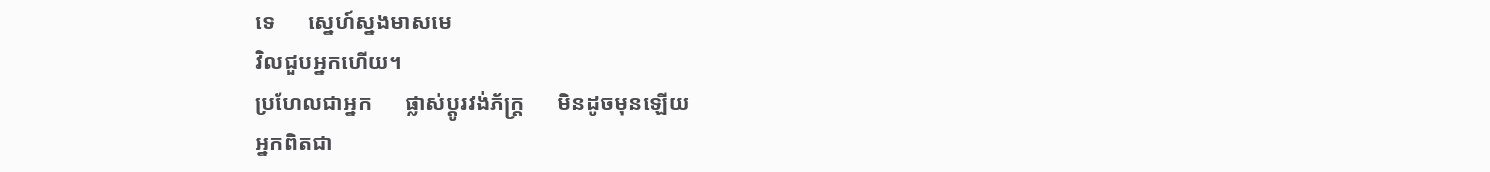ទេ      ស្នេហ៍ស្នងមាសមេ
វិលជួបអ្នកហើយ។
ប្រហែលជាអ្នក      ផ្លាស់ប្ដូរវង់ភ័ក្ត្រ      មិនដូចមុនឡើយ
អ្នកពិតជា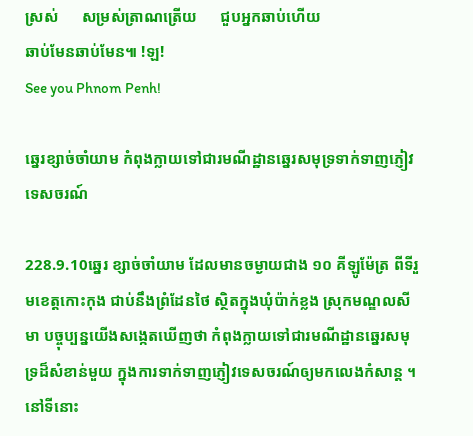ស្រស់      សម្រស់ត្រាណត្រើយ      ជួបអ្នកឆាប់ហើយ
ឆាប់មែនឆាប់មែន៕ !ឡ!
See you Phnom Penh!

ឆ្នេរខ្សាច់ចាំយាម កំពុងក្លាយទៅជារមណីដ្ឋានឆ្នេរសមុទ្រទាក់ទាញភ្ញៀវទេសចរណ៍

228.9.10ឆ្នេរ ខ្សាច់ចាំយាម ដែលមានចម្ងាយជាង ១០ គីឡូម៉ែត្រ ពីទីរួមខេត្តកោះកុង ជាប់នឹងព្រំដែនថៃ ស្ថិតក្នុងឃុំប៉ាក់ខ្លង ស្រុកមណ្ឌលសីមា បច្ចុប្បន្នយើងសង្កេតឃើញថា កំពុងក្លាយទៅជារមណីដ្ឋានឆ្នេរសមុទ្រដ៏សំខាន់មួយ ក្នុងការទាក់ទាញភ្ញៀវទេសចរណ៍ឲ្យមកលេងកំសាន្ត ។
នៅទីនោះ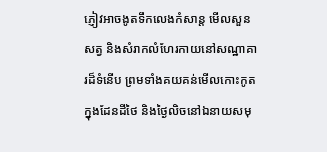ភ្ញៀវអាចងូតទឹកលេងកំសាន្ត មើលសួនសត្វ និងសំរាកលំហែរកាយនៅសណ្ឋាគារដ៏ទំនើប ព្រមទាំងគយគន់មើលកោះកូត ក្នុងដែនដីថៃ និងថ្ងៃលិចនៅឯនាយសមុ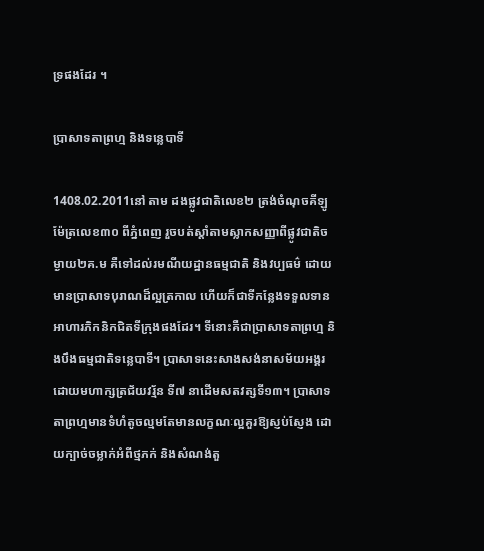ទ្រផងដែរ ។

ប្រាសាទតាព្រហ្ម និងទន្លេបាទី

1408.02.2011នៅ តាម ដងផ្លូវជាតិលេខ២ ត្រង់ចំណុចគីឡូម៉ែត្រលេខ៣០ ពីភ្នំពេញ រួចបត់ស្តាំតាមស្លាកសញ្ញាពីផ្លូវជាតិចម្ងាយ២គ.ម គឺទៅដល់រមណីយដ្ឋានធម្មជាតិ និងវប្បធម៌ ដោយមានប្រាសាទបុរាណដ៏ល្អត្រកាល ហើយក៏ជាទីកន្លែងទទួលទានអាហារភិកនិកជិតទីក្រុងផងដែរ។ ទីនោះគឺជាប្រាសាទតាព្រហ្ម និងបឹងធម្មជាតិទន្លេបាទី។ ប្រាសាទនេះសាងសង់នាសម័យអង្គរដោយមហាក្សត្រជ័យវរ្ម័ន ទី៧ នាដើមសតវត្សទី១៣។ ប្រាសាទតាព្រហ្មមានទំហំតូចល្មមតែមានលក្ខណៈល្អគួរឱ្យស្ញប់ស្ញែង ដោយក្បាច់ចម្លាក់អំពីថ្មភក់ និងសំណង់តួ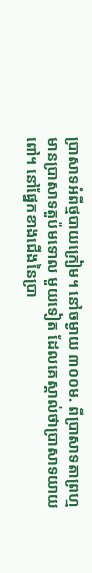ប្រាសាទអំពីថ្មបាយក្រៀម។ នៅចម្ងាយ ៣០០ម. ពីប្រាសាទតាព្រហ្មមានប្រាសាទតួប៉មទោល មួយទៀត ដែលគេស្គាល់ថាប្រាសាទយាយពៅ។ នៅផ្នែកខាងជើងនៃប្រា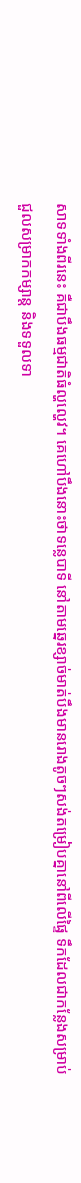សាទទាំងពីរនេះ គឺជាបឹងធម្មជាតិធំល្ហល្ហេវ។ គេហៅបឹងនោះថាទន្លេបាទី នៅតាមឆ្នេរខ្សាច់មាត់បឹងមានរោងតូចៗសង់តម្រៀបគ្នានៅពីលើផ្ទៃ ទឹកដែលជាកន្លែងសម្រាប់ ជួលសម្រាកកម្សាន្ត និងទទួលទា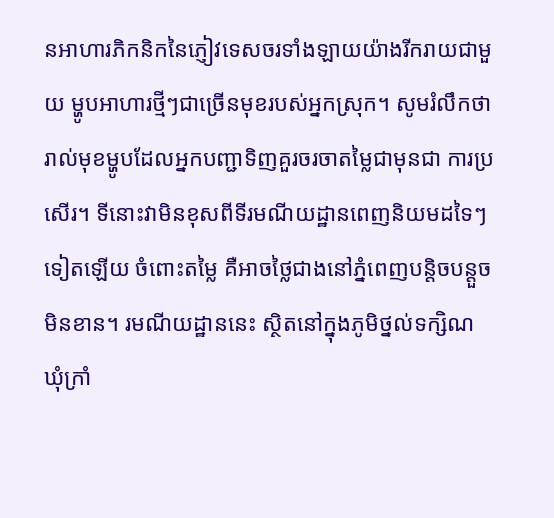នអាហារភិកនិកនៃភ្ញៀវទេសចរទាំងឡាយយ៉ាងរីករាយជាមួយ ម្ហូបអាហារថ្មីៗជាច្រើនមុខរបស់អ្នកស្រុក។ សូមរំលឹកថារាល់មុខម្ហូបដែលអ្នកបញ្ជាទិញគួរចរចាតម្លៃជាមុនជា ការប្រសើរ។ ទីនោះវាមិនខុសពីទីរមណីយដ្ឋានពេញនិយមដទៃៗទៀតឡើយ ចំពោះតម្លៃ គឺអាចថ្លៃជាងនៅភ្នំពេញបន្តិចបន្តួចមិនខាន។ រមណីយដ្ឋាននេះ ស្ថិតនៅក្នុងភូមិថ្នល់ទក្សិណ ឃុំក្រាំ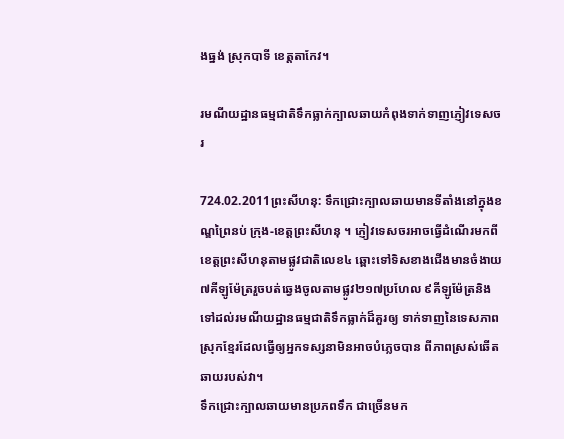ងធ្នង់ ស្រុកបាទី ខេត្តតាកែវ។

រមណីយដ្ឋានធម្មជាតិទឹកធ្លាក់ក្បាលឆាយកំពុងទាក់ទាញភ្ញៀវទេសចរ

724.02.2011ព្រះសីហនុ: ទឹកជ្រោះក្បាលឆាយមានទីតាំងនៅក្នុងខណ្ឌព្រៃនប់ ក្រុង-ខេត្តព្រះសីហនុ ។ ភ្ញៀវទេសចរអាចធ្វើដំណើរមកពីខេត្តព្រះសីហនុតាមផ្លូវជាតិលេខ៤ ឆ្ពោះទៅទិសខាងជើងមានចំងាយ ៧គីឡូម៉ែត្ររួចបត់ឆ្វេងចូលតាមផ្លូវ២១៧ប្រហែល ៩គីឡូម៉ែត្រនិងទៅដល់រមណីយដ្ឋានធម្មជាតិទឹកធ្លាក់ដ៏គួរឲ្យ ទាក់ទាញនៃទេសភាពស្រុកខ្មែរដែលធ្វើឲ្យអ្នកទស្សនាមិនអាចបំភ្លេចបាន ពីភាពស្រស់ឆើតឆាយរបស់វា។
ទឹកជ្រោះក្បាលឆាយមានប្រភពទឹក ជាច្រើនមក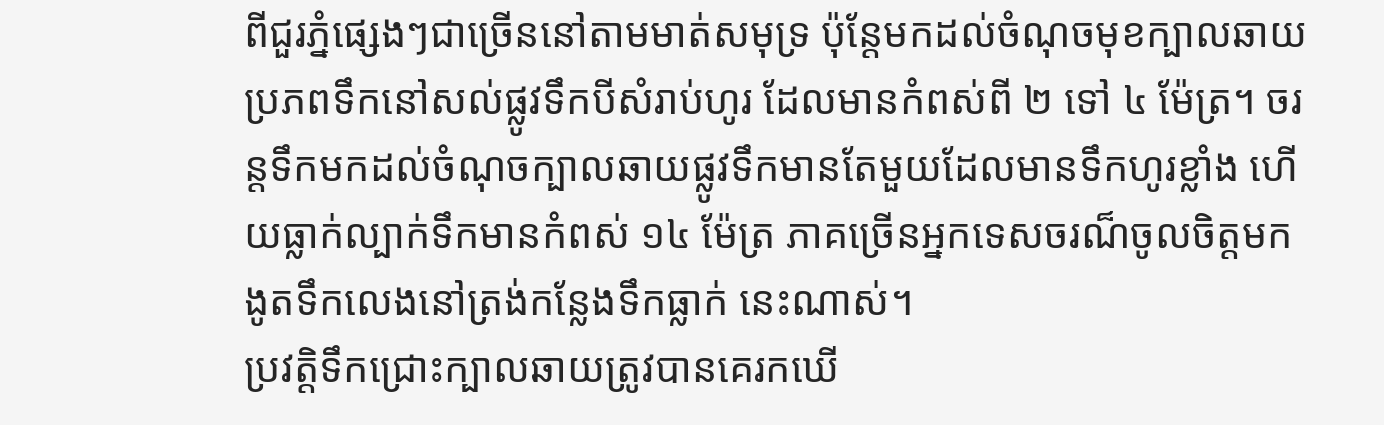ពីជួរភ្នំផ្សេងៗជាច្រើននៅតាមមាត់សមុទ្រ ប៉ុន្ដែមកដល់ចំណុចមុខក្បាលឆាយប្រភពទឹកនៅសល់ផ្លូវទឹកបីសំរាប់ហូរ ដែលមានកំពស់ពី ២ ទៅ ៤ ម៉ែត្រ។ ចរន្ដទឹកមកដល់ចំណុចក្បាលឆាយផ្លូវទឹកមានតែមួយដែលមានទឹកហូរខ្លាំង ហើយធ្លាក់ល្បាក់ទឹកមានកំពស់ ១៤ ម៉ែត្រ ភាគច្រើនអ្នកទេសចរណ៏ចូលចិត្តមកងូតទឹកលេងនៅត្រង់កន្លែងទឹកធ្លាក់ នេះណាស់។
ប្រវត្តិទឹកជ្រោះក្បាលឆាយត្រូវបានគេរកឃើ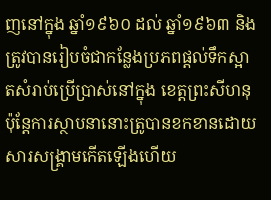ញនៅក្នុង ឆ្នាំ១៩៦០ ដល់ ឆ្នាំ១៩៦៣ និង ត្រូវបានរៀបចំជាកន្លែងប្រភពផ្ដល់ទឹកស្អាតសំរាប់ប្រើប្រាស់នៅក្នុង ខេត្តព្រះសីហនុ ប៉ុន្ដែការស្ថាបនានោះត្រូបានខកខានដោយសារសង្គ្រាមកើតឡើងហើយ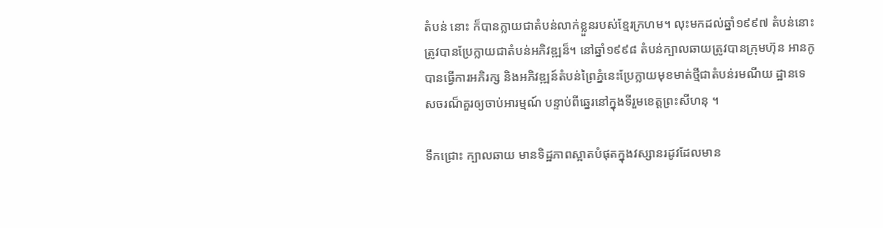តំបន់ នោះ ក៏បានក្លាយជាតំបន់លាក់ខ្លួនរបស់ខ្មែរក្រហម។ លុះមកដល់ឆ្នាំ១៩៩៧ តំបន់នោះត្រូវបានប្រែក្លាយជាតំបន់អភិវឌ្ឍន៏។ នៅឆ្នាំ១៩៩៨ តំបន់ក្បាលឆាយត្រូវបានក្រុមហ៊ុន អានកូ បានធ្វើការអភិរក្ស និងអភិវឌ្ឍន៍តំបន់ព្រៃភ្នំនេះប្រែក្លាយមុខមាត់ថ្មីជាតំបន់រមណីយ ដ្ឋានទេសចរណ៏គួរឲ្យចាប់អារម្មណ៍ បន្ទាប់ពីឆ្នេរនៅក្នុងទីរួមខេត្តព្រះសីហនុ ។

ទឹកជ្រោះ ក្បាលឆាយ មានទិដ្ឋភាពស្អាតបំផុតក្នុងវស្សានរដូវដែលមាន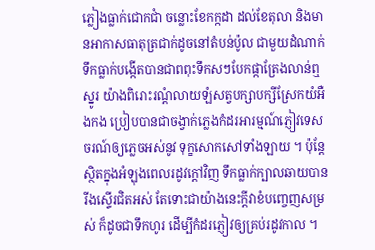ភ្លៀងធ្លាក់ជោកជាំ ចន្លោះខែកក្កដា ដល់ខែតុលា និងមានអាកាសធាតុត្រជាក់ដូចនៅតំបន់ប៉ូល ជាមួយដំណាក់ទឹកធ្លាក់បង្កើតបានជាពពុះទឹកសៗបែកផ្កាត្រែងលាន់ឮស្នូរ យ៉ាងពិរោះរណ្តំលាយឡំសត្វបក្សាបក្សីស្រែកយំអឺងកង ប្រៀបបានជាចង្វាក់ភ្លេងកំដរអារម្មណ៍ភ្ញៀវទេសចរណ៍ឲ្យភ្លេចអស់នូវ ទុក្ខសោកសៅទាំងឡាយ ។ ប៉ុន្តែស្ថិតក្នុងអំឡុងពេលរដូវក្តៅវិញ ទឹកធ្លាក់ក្បាលឆាយបានរីងស្ទើរជិតអស់ តែទោះជាយ៉ាងនេះក្តីវាខំបញ្ចេញសម្រស់ ក៏ដូចជាទឹកហូរ ដើម្បីកំដរភ្ញៀវឲ្យគ្រប់រដូវកាល ។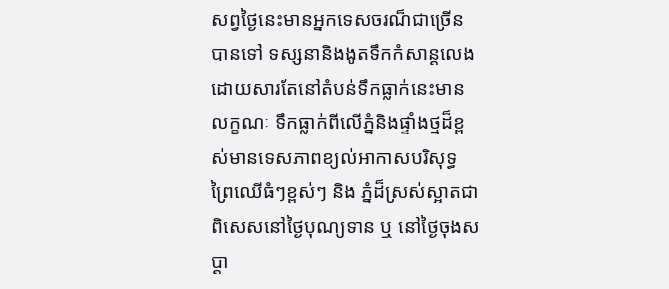សព្វថ្ងៃនេះមានអ្នកទេសចរណ៏ជាច្រើនបានទៅ ទស្សនានិងងូតទឹកកំសាន្តលេងដោយសារតែនៅតំបន់ទឹកធ្លាក់នេះមានលក្ខណៈ ទឹកធ្លាក់ពីលើភ្នំនិងផ្ទាំងថ្មដ៏ខ្ពស់មានទេសភាពខ្យល់អាកាសបរិសុទ្ធ ព្រៃឈើធំៗខ្ពស់ៗ និង ភ្នំដ៏ស្រស់ស្អាតជាពិសេសនៅថ្ងៃបុណ្យទាន ឬ នៅថ្ងៃចុងសប្ដា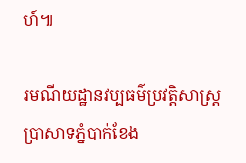ហ៍៕

រមណីយដ្ឋានវប្បធម៌ប្រវត្តិសាស្ត្រប្រាសាទភ្នំបាក់ខែង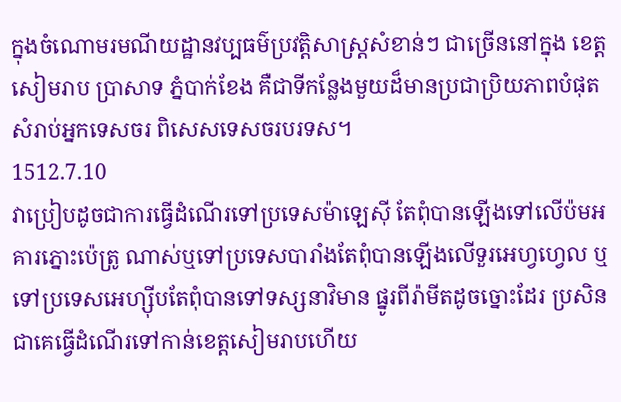ក្នុងចំណោមរមណីយដ្ឋានវប្បធម៌ប្រវត្តិសាស្ត្រសំខាន់ៗ ជាច្រើននៅក្នុង ខេត្តសៀមរាប ប្រាសាទ ភ្នំបាក់ខែង គឺជាទីកន្លែងមួយដ៏មានប្រជាប្រិយភាពបំផុតសំរាប់អ្នកទេសចរ ពិសេសទេសចរបរទស។
1512.7.10
វាប្រៀបដូចជាការធ្វើដំណើរទៅប្រទេសម៉ាឡេស៊ី តែពុំបានឡើងទៅលើប៉មអគារភ្នោះប៉េត្រូ ណាស់ឬទៅប្រទេសបារាំងតែពុំបានឡើងលើទួរអេហ្វហ្វេល ឬទៅប្រទេសអេហ្ស៊ីបតែពុំបានទៅទស្សនាវិមាន ផ្នូរពីរ៉ាមីតដូចច្នោះដែរ ប្រសិនជាគេធ្វើដំណើរទៅកាន់ខេត្តសៀមរាបហើយ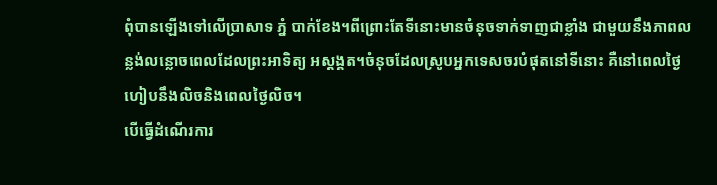ពុំបានឡើងទៅលើប្រាសាទ ភ្នំ បាក់ខែង។ពីព្រោះតែទីនោះមានចំនុចទាក់ទាញជាខ្លាំង ជាមួយនឹងភាពលន្លង់លន្លោចពេលដែលព្រះអាទិត្យ អស្តង្គត។ចំនុចដែលស្រូបអ្នកទេសចរបំផុតនៅទីនោះ គឺនៅពេលថ្ងៃហៀបនឹងលិចនិងពេលថ្ងៃលិច។
បើធ្វើដំណើរការ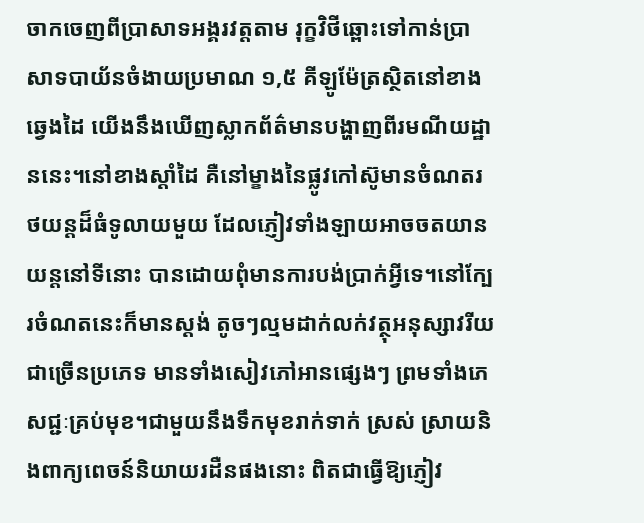ចាកចេញពីប្រាសាទអង្គរវត្តតាម រុក្ខវិថីឆ្ពោះទៅកាន់ប្រាសាទបាយ័នចំងាយប្រមាណ ១,៥ គីឡូម៉ែត្រស្ថិតនៅខាងឆ្វេងដៃ យើងនឹងឃើញស្លាកព័ត៌មានបង្ហាញពីរមណីយដ្ឋាននេះ។នៅខាងស្តាំដៃ គឺនៅម្ខាងនៃផ្លូវកៅស៊ូមានចំណតរថយន្តដ៏ធំទូលាយមួយ ដែលភ្ញៀវទាំងឡាយអាចចតយានយន្តនៅទីនោះ បានដោយពុំមានការបង់ប្រាក់អ្វីទេ។នៅក្បែរចំណតនេះក៏មានស្តង់ តូចៗល្មមដាក់លក់វត្ថុអនុស្សាវរីយជាច្រើនប្រភេទ មានទាំងសៀវភៅអានផ្សេងៗ ព្រមទាំងភេសជ្ជៈគ្រប់មុខ។ជាមួយនឹងទឹកមុខរាក់ទាក់ ស្រស់ ស្រាយនិងពាក្យពេចន៍និយាយរដឺនផងនោះ ពិតជាធ្វើឱ្យភ្ញៀវ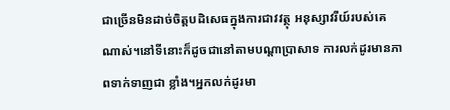ជាច្រើនមិនដាច់ចិត្តបដិសេធក្នុងការជាវវត្ថុ អនុស្សាវរីយ៍របស់គេណាស់។នៅទីនោះក៏ដូចជានៅតាមបណ្តាប្រាសាទ ការលក់ដូរមានភាពទាក់ទាញជា ខ្លាំង។អ្នកលក់ដូរមា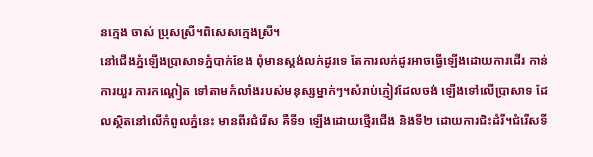នក្មេង ចាស់ ប្រុសស្រី។ពិសេសក្មេងស្រី។
នៅជើងភ្នំឡើងប្រាសាទភ្នំបាក់ខែង ពុំមានស្តង់លក់ដូរទេ តែការលក់ដូរអាចធ្វើឡើងដោយការដើរ កាន់ ការយួរ ការកណ្តៀត ទៅតាមកំលាំងរបស់មនុស្សម្នាក់ៗ។សំរាប់ភ្ញៀវដែលចង់ ឡើងទៅលើប្រាសាទ ដែលស្ថិតនៅលើកំពូលភ្នំនេះ មានពីរជំរើស គឺទី១ ឡើងដោយថ្មើរជើង និងទី២ ដោយការជិះដំរី។ជំរើសទី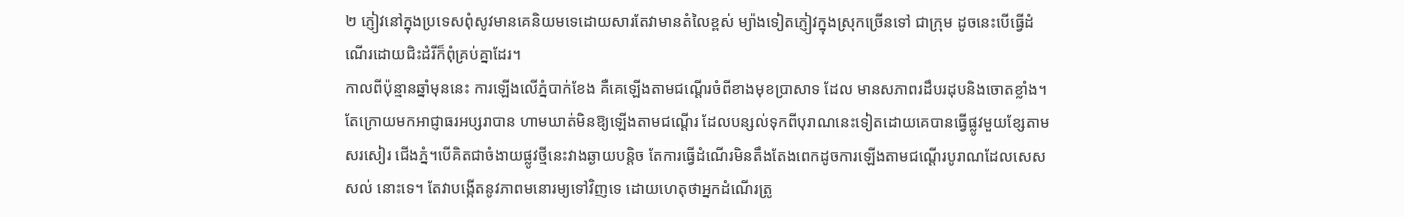២ ភ្ញៀវនៅក្នុងប្រទេសពុំសូវមានគេនិយមទេដោយសារតែវាមានតំលៃខ្ពស់ ម្យ៉ាងទៀតភ្ញៀវក្នុងស្រុកច្រើនទៅ ជាក្រុម ដូចនេះបើធ្វើដំណើរដោយជិះដំរីក៏ពុំគ្រប់គ្នាដែរ។
កាលពីប៉ុន្មានឆ្នាំមុននេះ ការឡើងលើភ្នំបាក់ខែង គឺគេឡើងតាមជណ្តើរចំពីខាងមុខប្រាសាទ ដែល មានសភាពរដឹបរដុបនិងចោតខ្លាំង។តែក្រោយមកអាជ្ញាធរអប្សរាបាន ហាមឃាត់មិនឱ្យឡើងតាមជណ្តើរ ដែលបន្សល់ទុកពីបុរាណនេះទៀតដោយគេបានធ្វើផ្លូវមួយខ្សែតាមសរសៀរ ជើងភ្នំ។បើគិតជាចំងាយផ្លូវថ្មីនេះវាងឆ្ងាយបន្តិច តែការធ្វើដំណើរមិនតឹងតែងពេកដូចការឡើងតាមជណ្តើរបូរាណដែលសេសសល់ នោះទេ។ តែវាបង្កើតនូវភាពមនោរម្យទៅវិញទេ ដោយហេតុថាអ្នកដំណើរត្រូ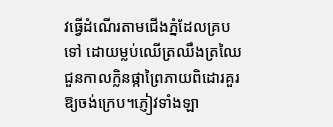វធ្វើដំណើរតាមជើងភ្នំដែលគ្របទៅ ដោយម្លប់ឈើត្រឈឹងត្រឈៃ ជួនកាលក្លិនផ្កាព្រៃភាយពិដោរគួរឱ្យចង់ក្រេប។ភ្ញៀវទាំងឡា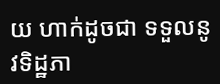យ ហាក់ដូចជា ទទួលនូវទិដ្ឋភា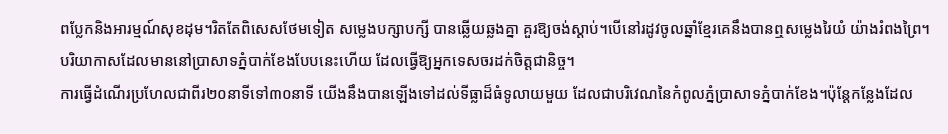ពប្លែកនិងអារម្មណ៍សុខដុម។រិតតែពិសេសថែមទៀត សម្លេងបក្សាបក្សី បានឆ្លើយឆ្លងគ្នា គួរឱ្យចង់ស្តាប់។បើនៅរដូវចូលឆ្នាំខ្មែរគេនឹងបានឮសម្លេងរៃយំ យ៉ាងរំពងព្រៃ។បរិយាកាសដែលមាននៅប្រាសាទភ្នំបាក់ខែងបែបនេះហើយ ដែលធ្វើឱ្យអ្នកទេសចរដក់ចិត្តជានិច្ច។
ការធ្វើដំណើរប្រហែលជាពីរ២០នាទីទៅ៣០នាទី យើងនឹងបានឡើងទៅដល់ទីធ្លាដ៏ធំទូលាយមួយ ដែលជាបរិវេណនៃកំពូលភ្នំប្រាសាទភ្នំបាក់ខែង។ប៉ុន្តែកន្លែងដែល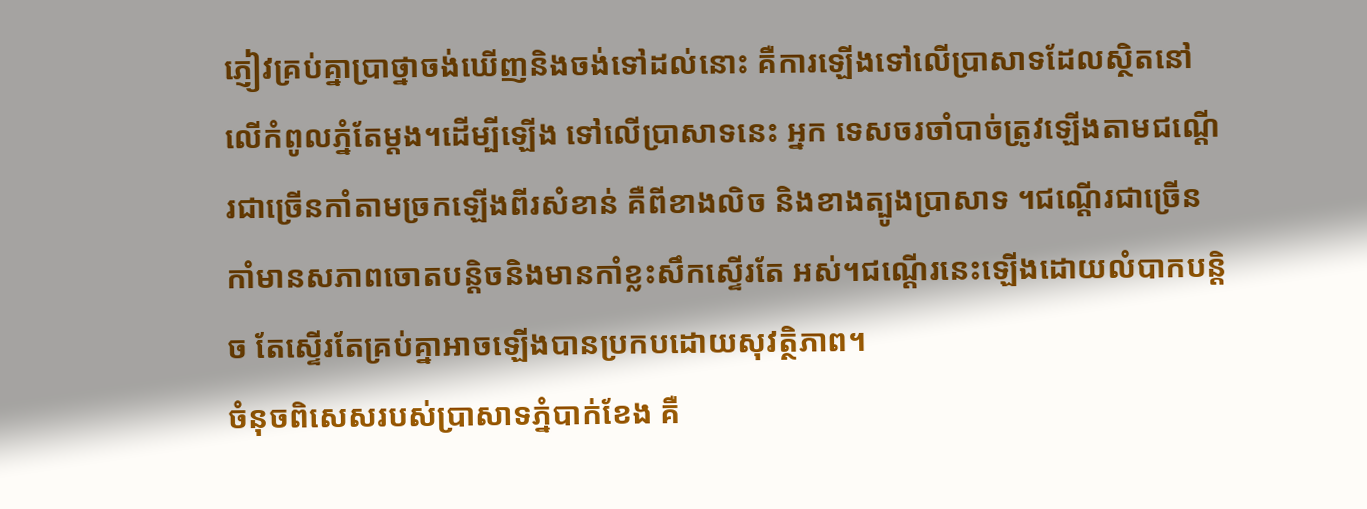ភ្ញៀវគ្រប់គ្នាប្រាថ្នាចង់ឃើញនិងចង់ទៅដល់នោះ គឺការឡើងទៅលើប្រាសាទដែលស្ថិតនៅលើកំពូលភ្នំតែម្តង។ដើម្បីឡើង ទៅលើប្រាសាទនេះ អ្នក ទេសចរចាំបាច់ត្រូវឡើងតាមជណ្តើរជាច្រើនកាំតាមច្រកឡើងពីរសំខាន់ គឺពីខាងលិច និងខាងត្បូងប្រាសាទ ។ជណ្តើរជាច្រើនកាំមានសភាពចោតបន្តិចនិងមានកាំខ្លះសឹកស្ទើរតែ អស់។ជណ្តើរនេះឡើងដោយលំបាកបន្តិច តែស្ទើរតែគ្រប់គ្នាអាចឡើងបានប្រកបដោយសុវត្ថិភាព។
ចំនុចពិសេសរបស់ប្រាសាទភ្នំបាក់ខែង គឺ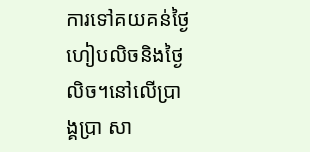ការទៅគយគន់ថ្ងៃហៀបលិចនិងថ្ងៃលិច។នៅលើប្រាង្គប្រា សា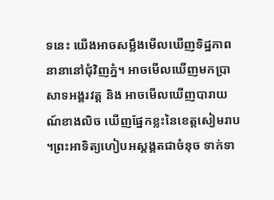ទនេះ យើងអាចសម្លឹងមើលឃើញទិដ្ឋភាពនានានៅជុំវិញភ្នំ។ អាចមើលឃើញមកប្រាសាទអង្គរវត្ត និង អាចមើលឃើញបារាយណ៍ខាងលិច ឃើញផ្នែកខ្លះនៃខេត្តសៀមរាប។ព្រះអាទិត្យហៀបអស្តង្គតជាចំនុច ទាក់ទា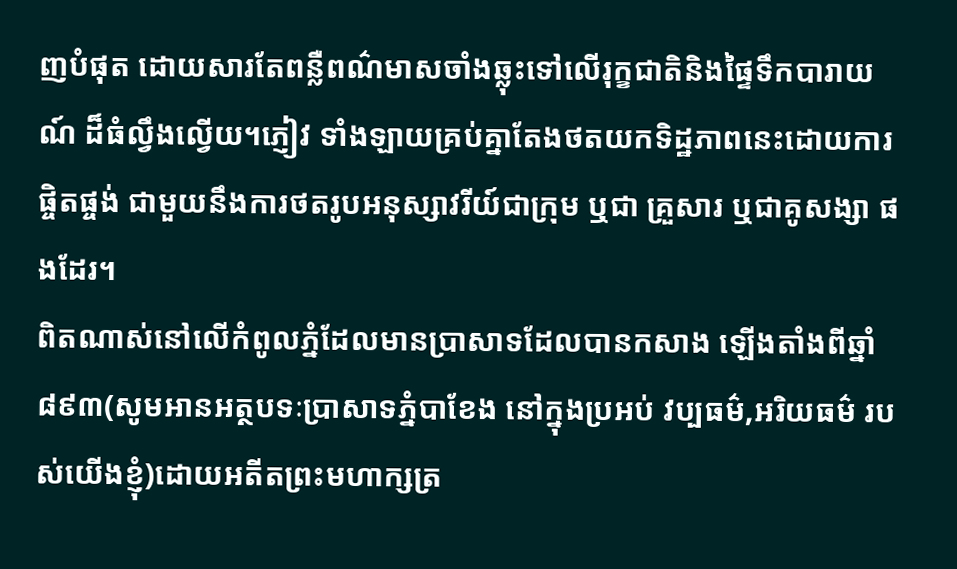ញបំផុត ដោយសារតែពន្លឺពណ៌មាសចាំងឆ្លុះទៅលើរុក្ខជាតិនិងផ្ទៃទឹកបារាយណ៍ ដ៏ធំល្វឹងល្វើយ។ភ្ញៀវ ទាំងឡាយគ្រប់គ្នាតែងថតយកទិដ្ឋភាពនេះដោយការផ្ចិតផ្ចង់ ជាមួយនឹងការថតរូបអនុស្សាវរីយ៍ជាក្រុម ឬជា គ្រួសារ ឬជាគូសង្សា ផងដែរ។
ពិតណាស់នៅលើកំពូលភ្នំដែលមានប្រាសាទដែលបានកសាង ឡើងតាំងពីឆ្នាំ៨៩៣(សូមអានអត្ថបទៈប្រាសាទភ្នំបាខែង នៅក្នុងប្រអប់ វប្បធម៌,អរិយធម៌ របស់យើងខ្ញុំ)ដោយអតីតព្រះមហាក្សត្រ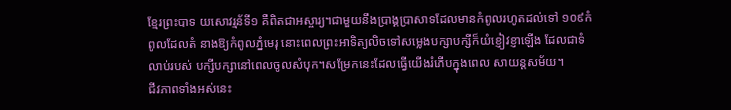ខ្មែរព្រះបាទ យសោវរ្មន័ទី១ គឺពិតជាអស្ចារ្យ។ជាមួយនឹងប្រាង្គប្រាសាទដែលមានកំពូលរហូតដល់ទៅ ១០៩កំពូលដែលតំ នាងឱ្យកំពូលភ្នំមេរុ នោះពេលព្រះអាទិត្យលិចទៅសម្លេងបក្សាបក្សីក៏យំខ្ញៀវខ្ញាឡើង ដែលជាទំលាប់របស់ បក្សីបក្សានៅពេលចូលសំបុក។សម្រែកនេះដែលធ្វើយើងរំភើបក្នុងពេល សាយន្តសម័យ។
ជីវភាពទាំងអស់នេះ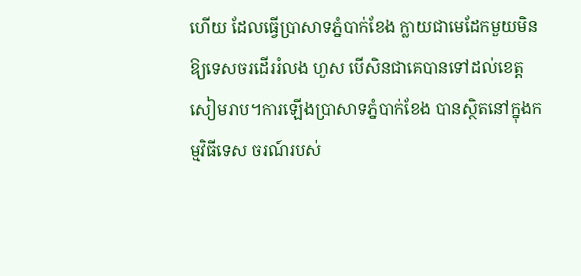ហើយ ដែលធ្វើប្រាសាទភ្នំបាក់ខែង ក្លាយជាមេដែកមួយមិនឱ្យទេសចរដើររំលង ហួស បើសិនជាគេបានទៅដល់ខេត្តសៀមរាប។ការឡើងប្រាសាទភ្នំបាក់ខែង បានស្ថិតនៅក្នុងកម្មវិធីទេស ចរណ៍របស់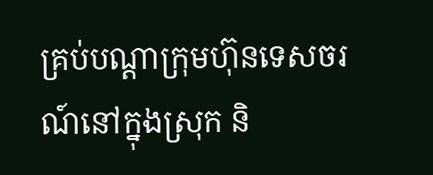គ្រប់បណ្តាក្រុមហ៊ុនទេសចរណ៍នៅក្នុងស្រុក និ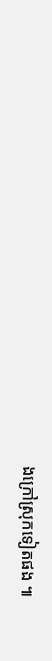ងក្រៅស្រុកទៀតផង ៕